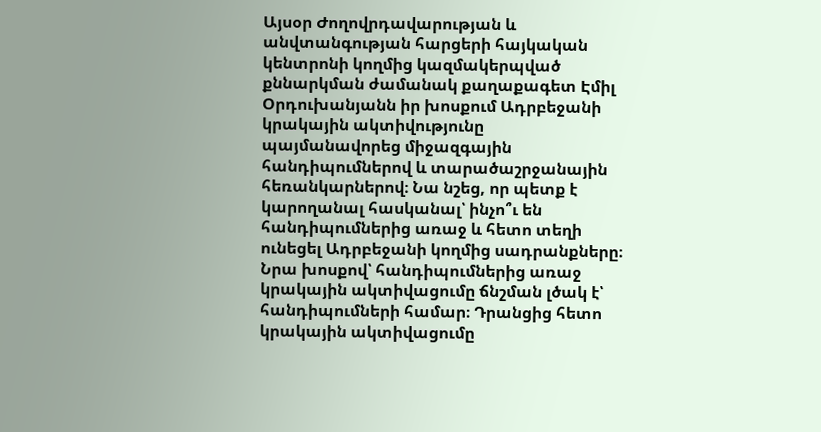Այսօր Ժողովրդավարության և անվտանգության հարցերի հայկական կենտրոնի կողմից կազմակերպված քննարկման ժամանակ քաղաքագետ Էմիլ Օրդուխանյանն իր խոսքում Ադրբեջանի կրակային ակտիվությունը պայմանավորեց միջազգային հանդիպումներով և տարածաշրջանային հեռանկարներով։ Նա նշեց, որ պետք է կարողանալ հասկանալ՝ ինչո՞ւ են հանդիպումներից առաջ և հետո տեղի ունեցել Ադրբեջանի կողմից սադրանքները։
Նրա խոսքով՝ հանդիպումներից առաջ կրակային ակտիվացումը ճնշման լծակ է՝ հանդիպումների համար։ Դրանցից հետո կրակային ակտիվացումը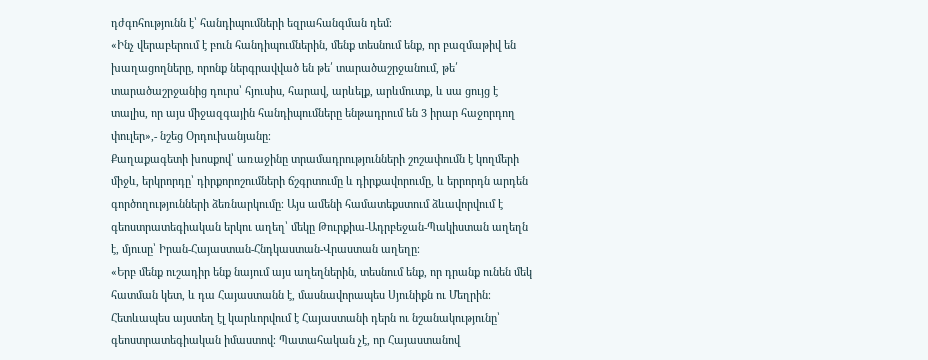դժգոհությունն է՝ հանդիպումների եզրահանգման դեմ։
«Ինչ վերաբերում է բուն հանդիպումներին, մենք տեսնում ենք, որ բազմաթիվ են խաղացողները, որոնք ներգրավված են թե՛ տարածաշրջանում, թե՛ տարածաշրջանից դուրս՝ հյուսիս, հարավ, արևելք, արևմուտք, և սա ցույց է տալիս, որ այս միջազգային հանդիպումները ենթադրում են 3 իրար հաջորդող փուլեր»,- նշեց Օրդուխանյանը։
Քաղաքագետի խոսքով՝ առաջինը տրամադրությունների շոշափումն է կողմերի միջև, երկրորդը՝ դիրքորոշումների ճշգրտումը և դիրքավորումը, և երրորդն արդեն գործողությունների ձեռնարկումը։ Այս ամենի համատեքստում ձևավորվում է գեոստրատեգիական երկու աղեղ՝ մեկը Թուրքիա-Ադրբեջան-Պակիստան աղեղն է, մյուսը՝ Իրան-Հայաստան-Հնդկաստան-Վրաստան աղեղը։
«Երբ մենք ուշադիր ենք նայում այս աղեղներին, տեսնում ենք, որ դրանք ունեն մեկ հատման կետ, և դա Հայաստանն է, մասնավորապես Սյունիքն ու Մեղրին։ Հետևապես այստեղ էլ կարևորվում է Հայաստանի դերն ու նշանակությունը՝ գեոստրատեգիական իմաստով։ Պատահական չէ, որ Հայաստանով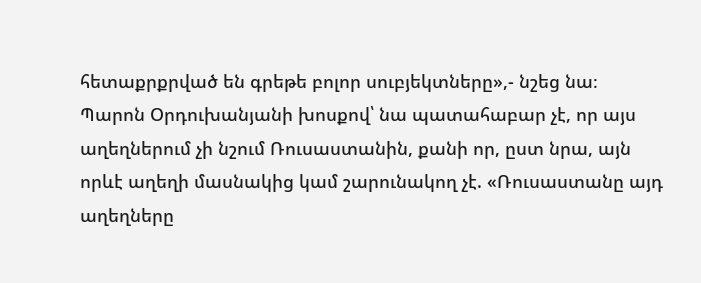հետաքրքրված են գրեթե բոլոր սուբյեկտները»,- նշեց նա։
Պարոն Օրդուխանյանի խոսքով՝ նա պատահաբար չէ, որ այս աղեղներում չի նշում Ռուսաստանին, քանի որ, ըստ նրա, այն որևէ աղեղի մասնակից կամ շարունակող չէ. «Ռուսաստանը այդ աղեղները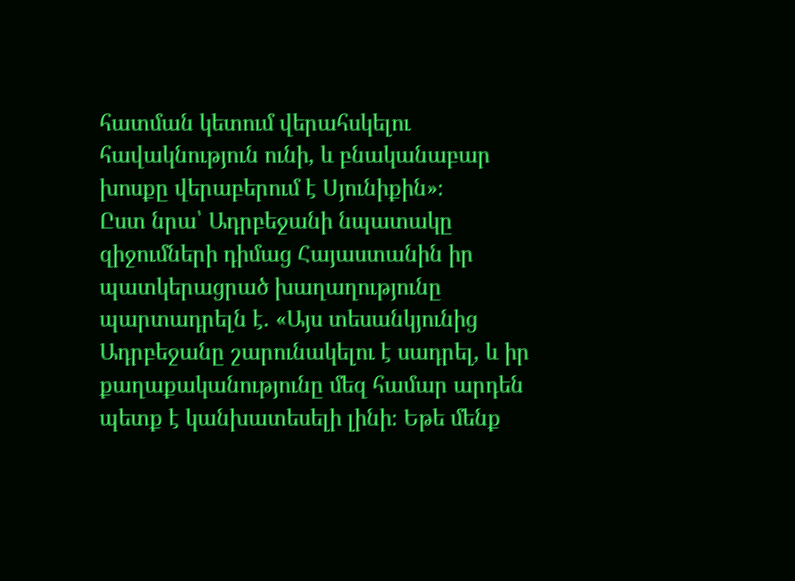հատման կետում վերահսկելու հավակնություն ունի, և բնականաբար խոսքը վերաբերում է Սյունիքին»։
Ըստ նրա՝ Ադրբեջանի նպատակը զիջումների դիմաց Հայաստանին իր պատկերացրած խաղաղությունը պարտադրելն է. «Այս տեսանկյունից Ադրբեջանը շարունակելու է սադրել, և իր քաղաքականությունը մեզ համար արդեն պետք է կանխատեսելի լինի։ Եթե մենք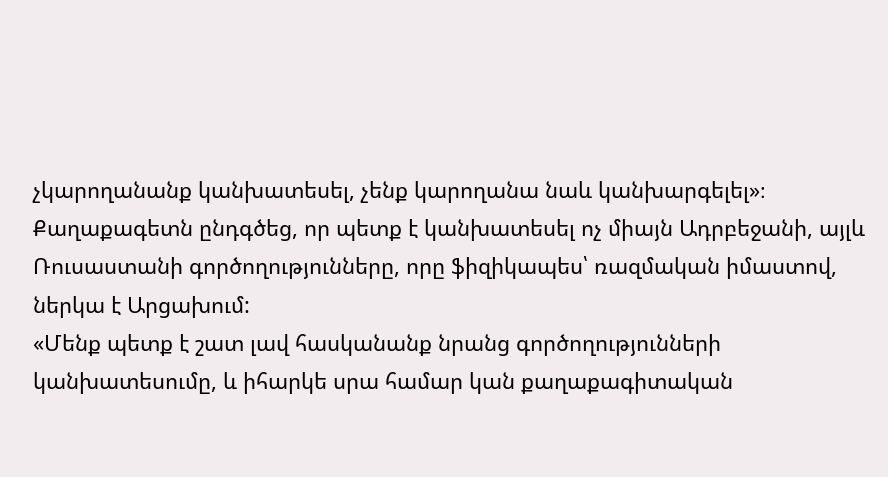չկարողանանք կանխատեսել, չենք կարողանա նաև կանխարգելել»։
Քաղաքագետն ընդգծեց, որ պետք է կանխատեսել ոչ միայն Ադրբեջանի, այլև Ռուսաստանի գործողությունները, որը ֆիզիկապես՝ ռազմական իմաստով, ներկա է Արցախում:
«Մենք պետք է շատ լավ հասկանանք նրանց գործողությունների կանխատեսումը, և իհարկե սրա համար կան քաղաքագիտական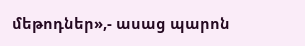մեթոդներ»,- ասաց պարոն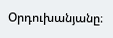Օրդուխանյանը։